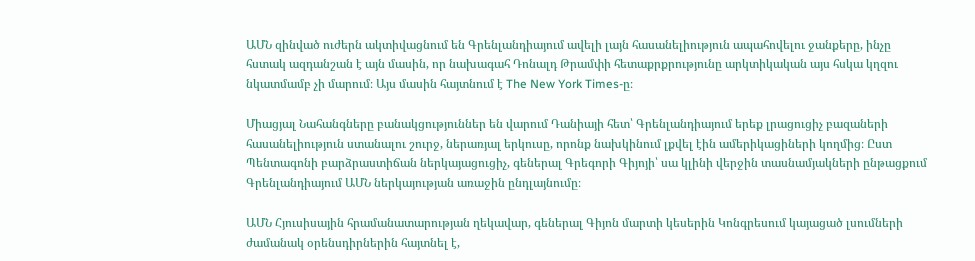ԱՄՆ զինված ուժերն ակտիվացնում են Գրենլանդիայում ավելի լայն հասանելիություն ապահովելու ջանքերը, ինչը հստակ ազդանշան է այն մասին, որ նախագահ Դոնալդ Թրամփի հետաքրքրությունը արկտիկական այս հսկա կղզու նկատմամբ չի մարում։ Այս մասին հայտնում է The New York Times-ը։

Միացյալ Նահանգները բանակցություններ են վարում Դանիայի հետ՝ Գրենլանդիայում երեք լրացուցիչ բազաների հասանելիություն ստանալու շուրջ, ներառյալ երկուսը, որոնք նախկինում լքվել էին ամերիկացիների կողմից։ Ըստ Պենտագոնի բարձրաստիճան ներկայացուցիչ, գեներալ Գրեգորի Գիյոյի՝ սա կլինի վերջին տասնամյակների ընթացքում Գրենլանդիայում ԱՄՆ ներկայության առաջին ընդլայնումը։

ԱՄՆ Հյուսիսային հրամանատարության ղեկավար, գեներալ Գիյոն մարտի կեսերին Կոնգրեսում կայացած լսումների ժամանակ օրենսդիրներին հայտնել է,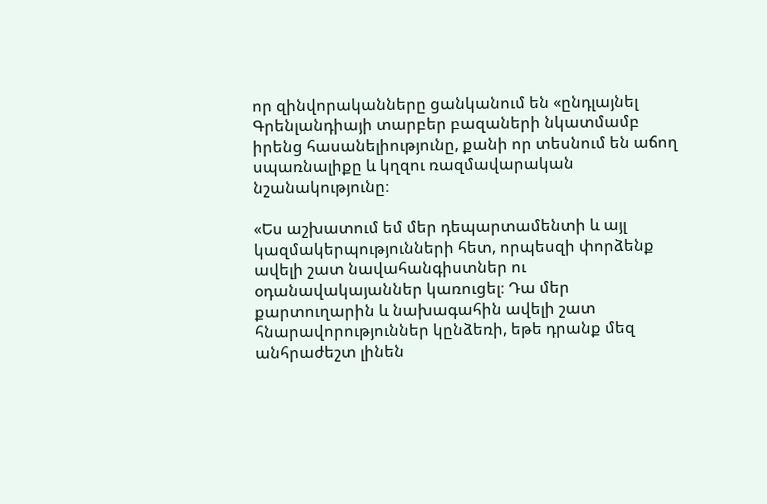որ զինվորականները ցանկանում են «ընդլայնել Գրենլանդիայի տարբեր բազաների նկատմամբ իրենց հասանելիությունը, քանի որ տեսնում են աճող սպառնալիքը և կղզու ռազմավարական նշանակությունը։

«Ես աշխատում եմ մեր դեպարտամենտի և այլ կազմակերպությունների հետ, որպեսզի փորձենք ավելի շատ նավահանգիստներ ու օդանավակայաններ կառուցել։ Դա մեր քարտուղարին և նախագահին ավելի շատ հնարավորություններ կընձեռի, եթե դրանք մեզ անհրաժեշտ լինեն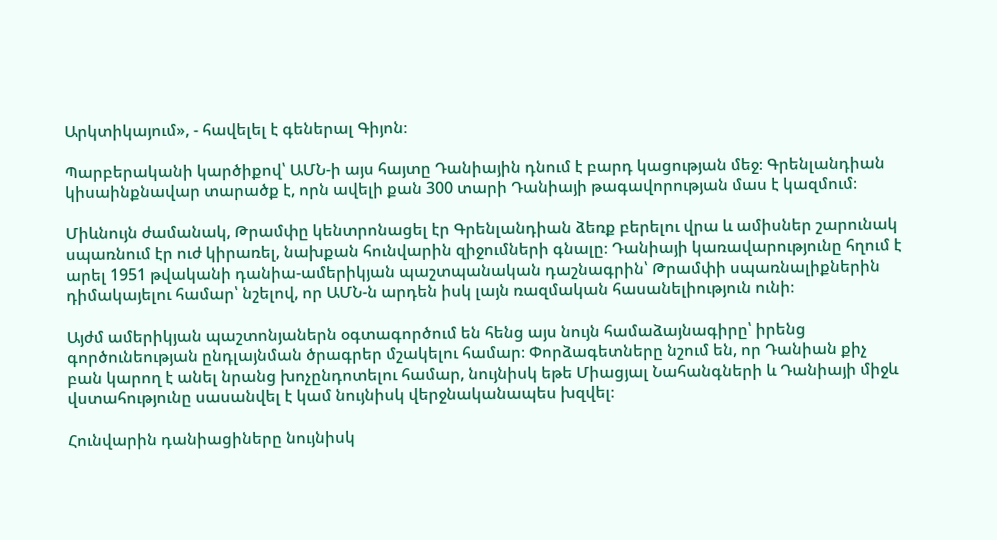Արկտիկայում», - հավելել է գեներալ Գիյոն։

Պարբերականի կարծիքով՝ ԱՄՆ-ի այս հայտը Դանիային դնում է բարդ կացության մեջ։ Գրենլանդիան կիսաինքնավար տարածք է, որն ավելի քան 300 տարի Դանիայի թագավորության մաս է կազմում։

Միևնույն ժամանակ, Թրամփը կենտրոնացել էր Գրենլանդիան ձեռք բերելու վրա և ամիսներ շարունակ սպառնում էր ուժ կիրառել, նախքան հունվարին զիջումների գնալը։ Դանիայի կառավարությունը հղում է արել 1951 թվականի դանիա-ամերիկյան պաշտպանական դաշնագրին՝ Թրամփի սպառնալիքներին դիմակայելու համար՝ նշելով, որ ԱՄՆ-ն արդեն իսկ լայն ռազմական հասանելիություն ունի։

Այժմ ամերիկյան պաշտոնյաներն օգտագործում են հենց այս նույն համաձայնագիրը՝ իրենց գործունեության ընդլայնման ծրագրեր մշակելու համար։ Փորձագետները նշում են, որ Դանիան քիչ բան կարող է անել նրանց խոչընդոտելու համար, նույնիսկ եթե Միացյալ Նահանգների և Դանիայի միջև վստահությունը սասանվել է կամ նույնիսկ վերջնականապես խզվել։

Հունվարին դանիացիները նույնիսկ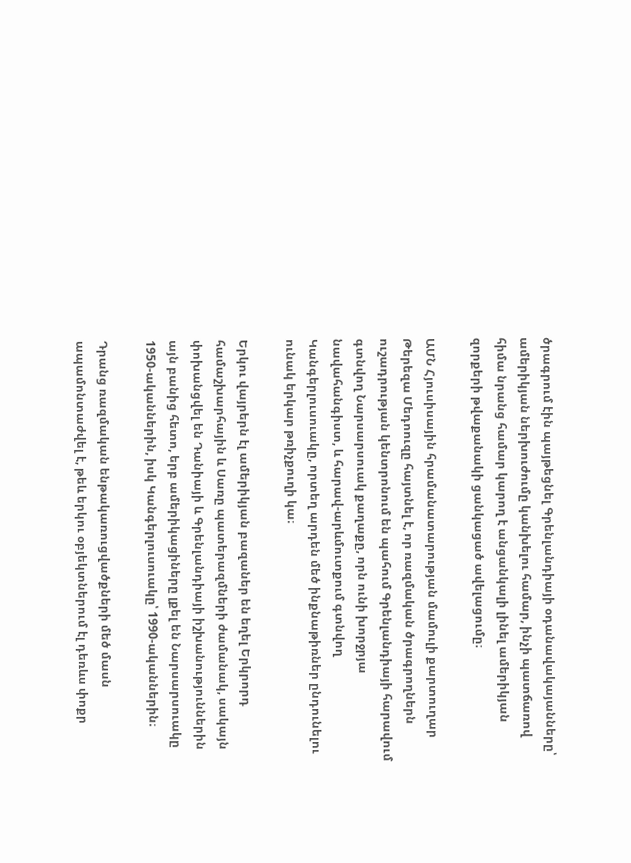ծրագրում էին պայթեցնել Գրենլանդիայի օդանավակայանները՝ ամերիկյան ներխուժումը կանխելու համար, ինչի պատճառով հիմա նրանց համար կարող է անցանկալի լինել ամերիկյան զորքերի թվաքանակի ցանկացած ավելացումը։

ԱՄՆ Հյուսիսային հրամանատարության մամուլի քարտուղար Թերեզա Մեդոուզը հայտնել է, որ ռազմական ծրագրողներն ուշադրության կենտրոնում են պահում Գրենլանդիայի հարավում գտնվող Նարսարսուակ քաղաքը, որն ունի խորջրյա նավահանգիստ, և հարավ-արևմուտքում գտնվող Կանգերլուսուակը, որտեղ արդեն մեծ ինքնաթիռներ ընդունելու ունակ երկար թռիչքուղի կա։

Երկու վայրերն էլ ամերիկյան բազաներ են եղել Երկրորդ համաշխարհային և Սառը պատերազմների ժամանակ, սակայն փոխանցվել են Դանիայի և Գրենլանդիայի իշխանություններին այն բանից հետո, երբ ամերիկացիները լքել են Նարսարսուակը 1950-ականներին, իսկ Կանգերլուսուակը՝ 1990-ականներին։

Դրանց ռազմական ենթակառուցվածքների մեծ մասն ապամոնտաժվել է, թեև երկու օբյեկտներում էլ դեռևս փոքր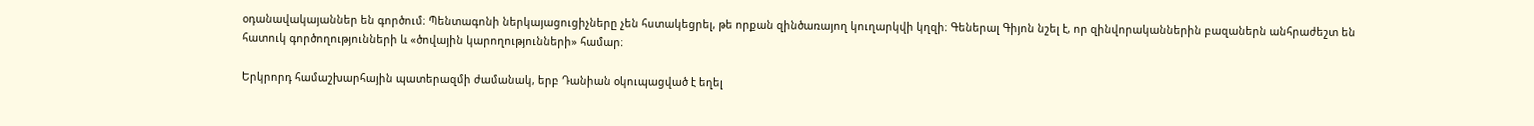օդանավակայաններ են գործում։ Պենտագոնի ներկայացուցիչները չեն հստակեցրել, թե որքան զինծառայող կուղարկվի կղզի։ Գեներալ Գիյոն նշել է, որ զինվորականներին բազաներն անհրաժեշտ են հատուկ գործողությունների և «ծովային կարողությունների» համար։

Երկրորդ համաշխարհային պատերազմի ժամանակ, երբ Դանիան օկուպացված է եղել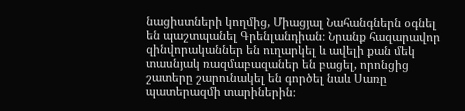նացիստների կողմից, Միացյալ Նահանգներն օգնել են պաշտպանել Գրենլանդիան։ Նրանք հազարավոր զինվորականներ են ուղարկել և ավելի քան մեկ տասնյակ ռազմաբազաներ են բացել, որոնցից շատերը շարունակել են գործել նաև Սառը պատերազմի տարիներին։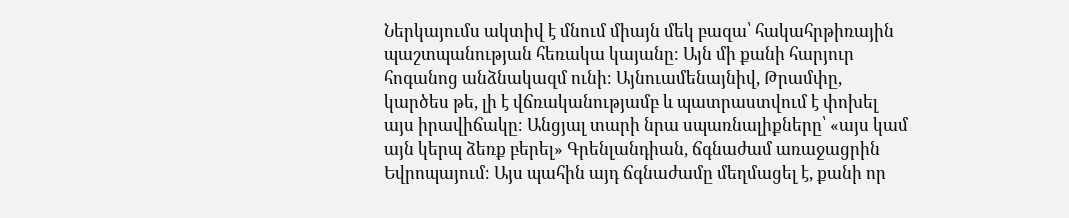Ներկայումս ակտիվ է մնում միայն մեկ բազա՝ հակահրթիռային պաշտպանության հեռակա կայանը։ Այն մի քանի հարյուր հոգանոց անձնակազմ ունի։ Այնուամենայնիվ, Թրամփը, կարծես թե, լի է վճռականությամբ և պատրաստվում է փոխել այս իրավիճակը։ Անցյալ տարի նրա սպառնալիքները՝ «այս կամ այն կերպ ձեռք բերել» Գրենլանդիան, ճգնաժամ առաջացրին Եվրոպայում։ Այս պահին այդ ճգնաժամը մեղմացել է, քանի որ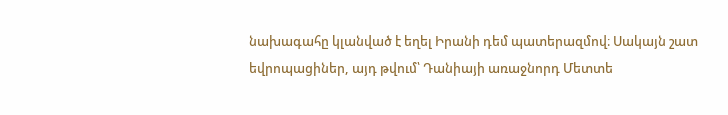նախագահը կլանված է եղել Իրանի դեմ պատերազմով։ Սակայն շատ եվրոպացիներ, այդ թվում՝ Դանիայի առաջնորդ Մետտե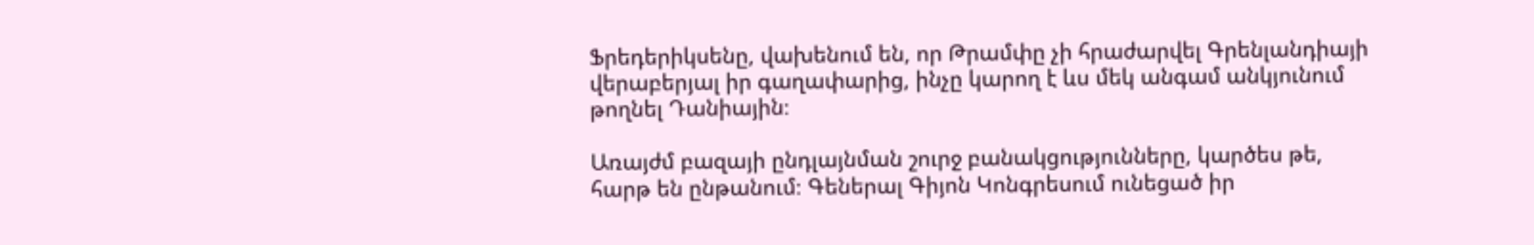Ֆրեդերիկսենը, վախենում են, որ Թրամփը չի հրաժարվել Գրենլանդիայի վերաբերյալ իր գաղափարից, ինչը կարող է ևս մեկ անգամ անկյունում թողնել Դանիային։

Առայժմ բազայի ընդլայնման շուրջ բանակցությունները, կարծես թե, հարթ են ընթանում։ Գեներալ Գիյոն Կոնգրեսում ունեցած իր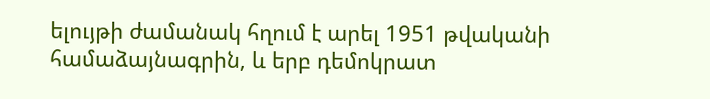ելույթի ժամանակ հղում է արել 1951 թվականի համաձայնագրին, և երբ դեմոկրատ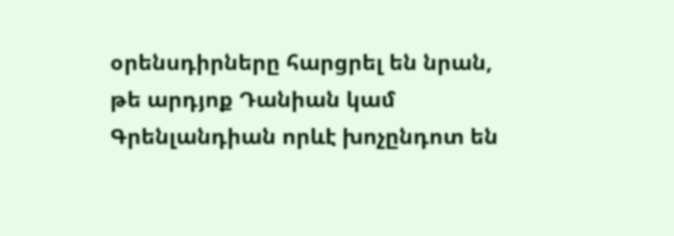օրենսդիրները հարցրել են նրան, թե արդյոք Դանիան կամ Գրենլանդիան որևէ խոչընդոտ են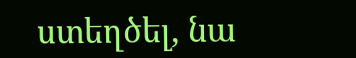ստեղծել, նա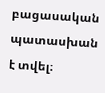բացասական պատասխան է տվել։